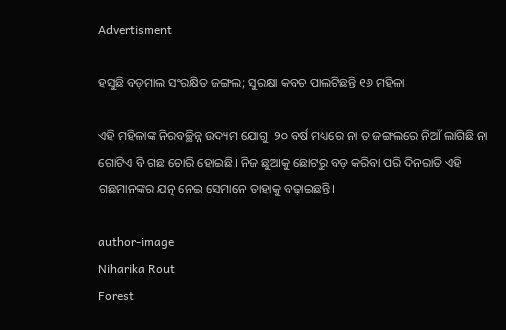Advertisment

ହସୁଛି ବଡ଼ମାଲ ସଂରକ୍ଷିତ ଜଙ୍ଗଲ; ସୁରକ୍ଷା କବଚ ପାଲଟିଛନ୍ତି ୧୬ ମହିଳା

ଏହି ମହିଳାଙ୍କ ନିରବଚ୍ଛିନ୍ନ ଉଦ୍ୟମ ଯୋଗୁ  ୨୦ ବର୍ଷ ମଧ୍ୟରେ ନା ତ ଜଙ୍ଗଲରେ ନିଆଁ ଲାଗିଛି ନା ଗୋଟିଏ ବି ଗଛ ଚୋରି ହୋଇଛି। ନିଜ ଛୁଆକୁ ଛୋଟରୁ ବଡ଼ କରିବା ପରି ଦିନରାତି ଏହି ଗଛମାନଙ୍କର ଯତ୍ନ ନେଇ ସେମାନେ ତାହାକୁ ବଢ଼ାଇଛନ୍ତି।

author-image
Niharika Rout
Forest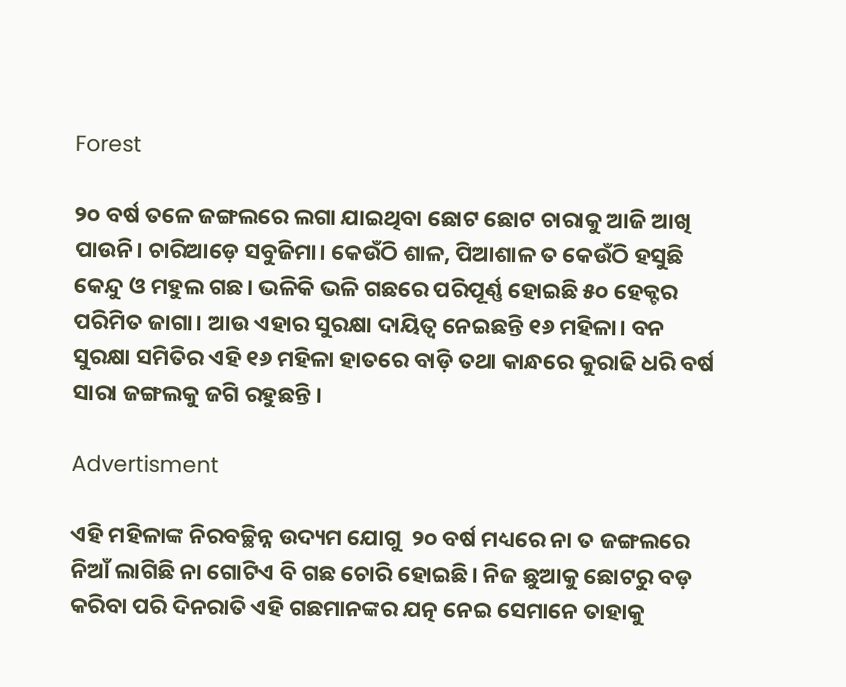Forest

୨୦ ବର୍ଷ ତଳେ ଜଙ୍ଗଲରେ ଲଗା ଯାଇଥିବା ଛୋଟ ଛୋଟ ଚାରାକୁ ଆଜି ଆଖି ପାଉନି। ଚାରିଆଡ଼େ ସବୁଜିମା। କେଉଁଠି ଶାଳ, ପିଆଶାଳ ତ କେଉଁଠି ହସୁଛି କେନ୍ଦୁ ଓ ମହୁଲ ଗଛ। ଭଳିକି ଭଳି ଗଛରେ ପରିପୂର୍ଣ୍ଣ ହୋଇଛି ୫୦ ହେକ୍ଟର ପରିମିତ ଜାଗା। ଆଉ ଏହାର ସୁରକ୍ଷା ଦାୟିତ୍ୱ ନେଇଛନ୍ତି ୧୬ ମହିଳା। ବନ ସୁରକ୍ଷା ସମିତିର ଏହି ୧୬ ମହିଳା ହାତରେ ବାଡ଼ି ତଥା କାନ୍ଧରେ କୁରାଢି ଧରି ବର୍ଷ ସାରା ଜଙ୍ଗଲକୁ ଜଗି ରହୁଛନ୍ତି ।

Advertisment

ଏହି ମହିଳାଙ୍କ ନିରବଚ୍ଛିନ୍ନ ଉଦ୍ୟମ ଯୋଗୁ  ୨୦ ବର୍ଷ ମଧ୍ୟରେ ନା ତ ଜଙ୍ଗଲରେ ନିଆଁ ଲାଗିଛି ନା ଗୋଟିଏ ବି ଗଛ ଚୋରି ହୋଇଛି। ନିଜ ଛୁଆକୁ ଛୋଟରୁ ବଡ଼ କରିବା ପରି ଦିନରାତି ଏହି ଗଛମାନଙ୍କର ଯତ୍ନ ନେଇ ସେମାନେ ତାହାକୁ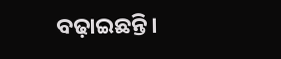ବଢ଼ାଇଛନ୍ତି।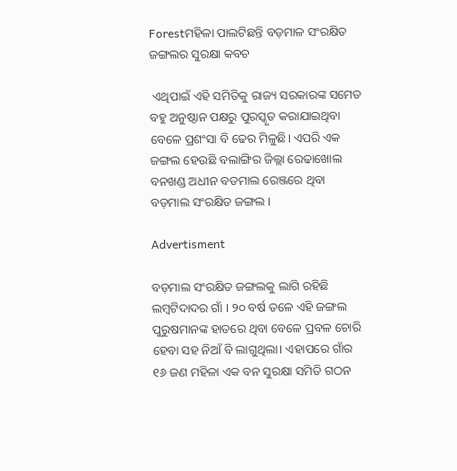Forestମହିଳା ପାଲଟିଛନ୍ତି ବଡ଼ମାଳ ସଂରକ୍ଷିତ ଜଙ୍ଗଲର ସୁରକ୍ଷା କବଚ

 ଏଥିପାଇଁ ଏହି ସମିତିକୁ ରାଜ୍ୟ ସରକାରଙ୍କ ସମେତ ବହୁ ଅନୁଷ୍ଠାନ ପକ୍ଷରୁ ପୁରସ୍କୃତ କରାଯାଇଥିବା ବେଳେ ପ୍ରଶଂସା ବି ଢେର ମିଳୁଛି। ଏପରି ଏକ ଜଙ୍ଗଲ ହେଉଛି ବଲାଙ୍ଗିର ଜିଲ୍ଲା ରେଢାଖୋଲ ବନଖଣ୍ଡ ଅଧୀନ ବଡମାଲ ରେଞ୍ଜରେ ଥିବା ବଡ଼ମାଲ ସଂରକ୍ଷିତ ଜଙ୍ଗଲ ।

Advertisment

ବଡ଼ମାଲ ସଂରକ୍ଷିତ ଜଙ୍ଗଲକୁ ଲାଗି ରହିଛି ଲମ୍ୱଟିଦାଦର ଗାଁ । ୨୦ ବର୍ଷ ତଳେ ଏହି ଜଙ୍ଗଲ ପୁରୁଷମାନଙ୍କ ହାତରେ ଥିବା ବେଳେ ପ୍ରବଳ ଚୋରି ହେବା ସହ ନିଆଁ ବି ଲାଗୁଥିଲା। ଏହାପରେ ଗାଁର ୧୬ ଜଣ ମହିଳା ଏକ ବନ ସୁରକ୍ଷା ସମିତି ଗଠନ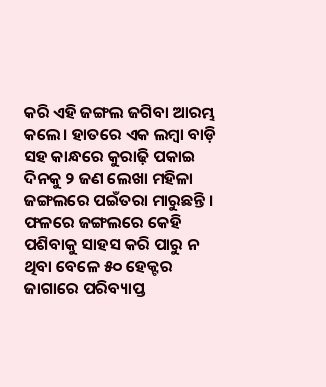କରି ଏହି ଜଙ୍ଗଲ ଜଗିବା ଆରମ୍ଭ କଲେ। ହାତରେ ଏକ ଲମ୍ବା ବାଡ଼ି ସହ କାନ୍ଧରେ କୁରାଢ଼ି ପକାଇ ଦିନକୁ ୨ ଜଣ ଲେଖା ମହିଳା ଜଙ୍ଗଲରେ ପଇଁତରା ମାରୁଛନ୍ତି । ଫଳରେ ଜଙ୍ଗଲରେ କେହି ପଶିବାକୁ ସାହସ କରି ପାରୁ ନ ଥିବା ବେଳେ ୫୦ ହେକ୍ଟର ଜାଗାରେ ପରିବ୍ୟାପ୍ତ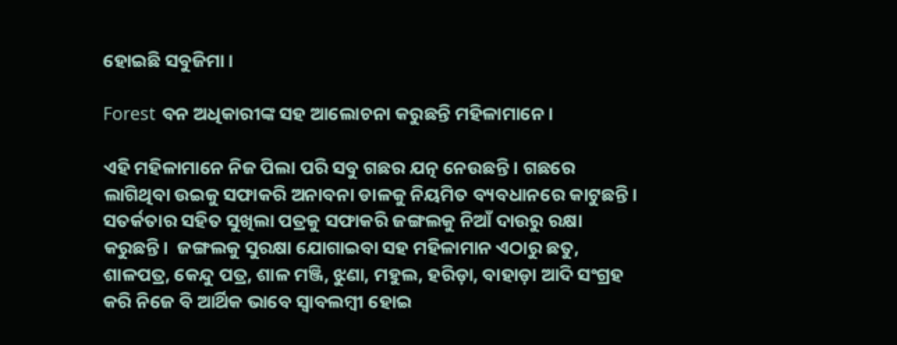ହୋଇଛି ସବୁଜିମା ।

Forest ବନ ଅଧିକାରୀଙ୍କ ସହ ଆଲୋଚନା କରୁଛନ୍ତି ମହିଳାମାନେ।

ଏହି ମହିଳାମାନେ ନିଜ ପିଲା ପରି ସବୁ ଗଛର ଯତ୍ନ ନେଉଛନ୍ତି। ଗଛରେ ଲାଗିଥିବା ଉଇକୁ ସଫାକରି ଅନାବନା ଡାଳକୁ ନିୟମିତ ବ୍ୟବଧାନରେ କାଟୁଛନ୍ତି। ସତର୍କତାର ସହିତ ସୁଖିଲା ପତ୍ରକୁ ସଫାକରି ଜଙ୍ଗଲକୁ ନିଆଁ ଦାଉରୁ ରକ୍ଷା କରୁଛନ୍ତି।  ଜଙ୍ଗଲକୁ ସୁରକ୍ଷା ଯୋଗାଇବା ସହ ମହିଳାମାନ ଏଠାରୁ ଛତୁ, ଶାଳପତ୍ର, କେନ୍ଦୁ ପତ୍ର, ଶାଳ ମଞ୍ଜି, ଝୁଣା, ମହୁଲ, ହରିଡ଼ା, ବାହାଡ଼ା ଆଦି ସଂଗ୍ରହ କରି ନିଜେ ବି ଆର୍ଥିକ ଭାବେ ସ୍ୱାବଲମ୍ବୀ ହୋଇ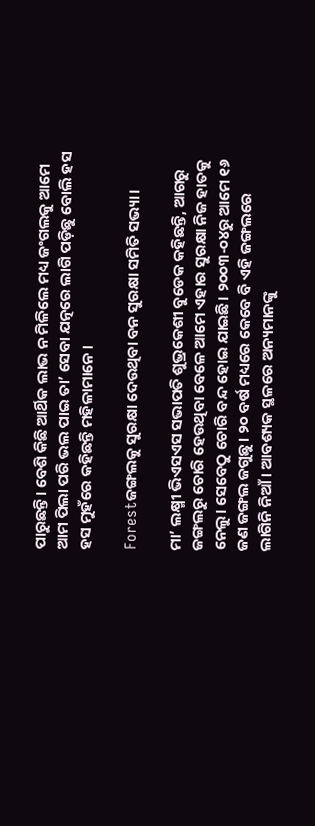ପାରୁଛନ୍ତି। ବେଶି କିଛି ଆର୍ଥିକ ଲାଭ ନ ମିଳିଲେ ମଧ୍ୟ ଜଂଗଲକୁ ଆମେ ଆମ ପିଲା ପରି ଭଲ ପାଇ ତା’ ସେବା ଯତ୍ନରେ ଲାଗି ପଡ଼ିଛୁ ବୋଲି ହସ ହସ ମୁହଁରେ କହିଛନ୍ତି ମହିଳାମାନେ ।

Forestଜଙ୍ଗଲକୁ ସୁରକ୍ଷା ଦେଉଥିବା ବନ ସୁରକ୍ଷା ସମିତି ସଭ୍ୟା।

ମା’ ଲକ୍ଷ୍ମୀ ଭିଏସଏସ ସଭାପତି ଶୁଭ୍ରକେଶୀ ବୁଡେକ କହିଛନ୍ତି, ଆଗରୁ ଜଙ୍ଗଲରୁ ଚୋରି ହେଉଥିବା ବେଳେ ଆମେ ଏହାର ସୁରକ୍ଷା ନିଜ ହାତକୁ ନେଲୁ। ସେବେଠୁ ଚୋରି ବନ୍ଦ ହୋଇ ଯାଇଛି। ୨୦୦୩-୦୪ରୁ ଆମେ ୧୬ ଜଣ ଜଙ୍ଗଲ ଜଗୁଛୁ। ୨୦ ବର୍ଷ ମଧ୍ୟରେ କେବେ ବି ଏହି ଜଙ୍ଗଲରେ ଲାଗିନି ନିଆଁ । ଆବଶ୍ୟକ ସ୍ଥଳରେ ଅନ୍ୟମାନଙ୍କୁ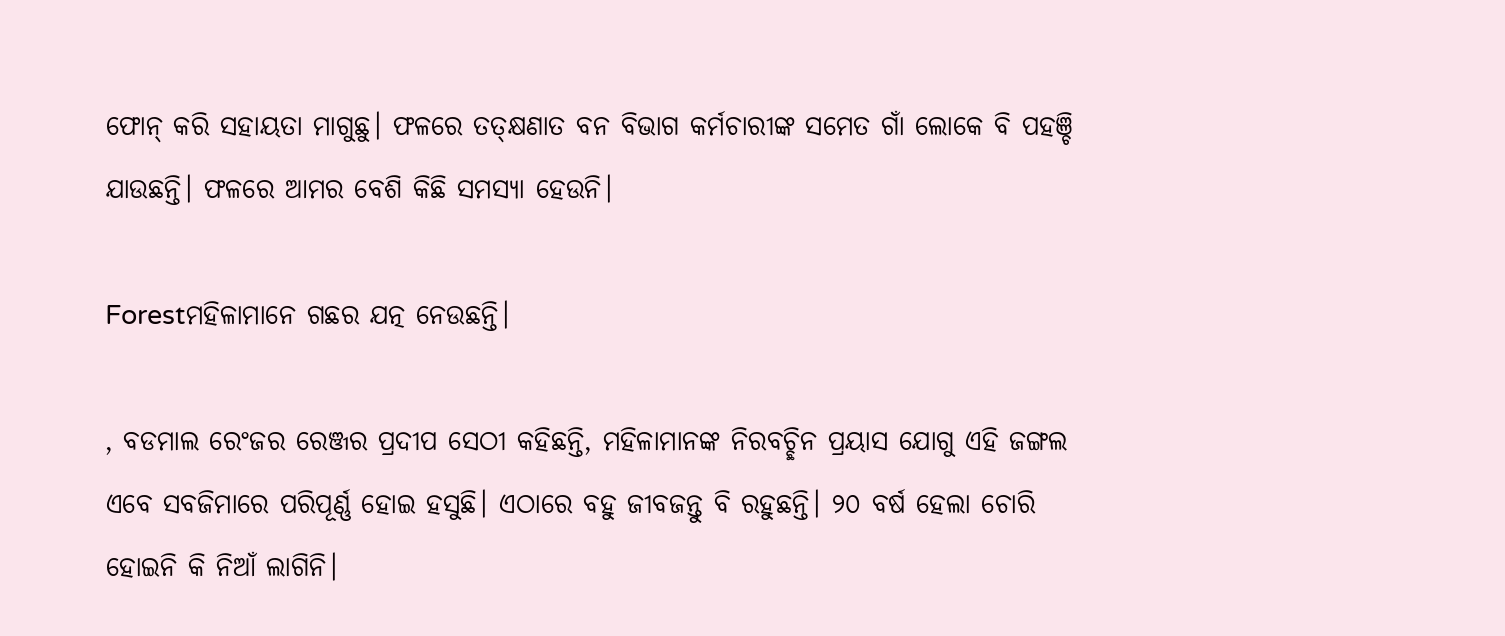ଫୋନ୍‌ କରି ସହାୟତା ମାଗୁଛୁ। ଫଳରେ ତତ୍‌କ୍ଷଣାତ ବନ ବିଭାଗ କର୍ମଚାରୀଙ୍କ ସମେତ ଗାଁ ଲୋକେ ବି ପହଞ୍ଚି ଯାଉଛନ୍ତି। ଫଳରେ ଆମର ବେଶି କିଛି ସମସ୍ୟା ହେଉନି।

Forestମହିଳାମାନେ ଗଛର ଯତ୍ନ ନେଉଛନ୍ତି।

, ବଡମାଲ ରେଂଜର ରେଞ୍ଜର ପ୍ରଦୀପ ସେଠୀ କହିଛନ୍ତି, ମହିଳାମାନଙ୍କ ନିରବଚ୍ଛିନ ପ୍ରୟାସ ଯୋଗୁ ଏହି ଜଙ୍ଗଲ ଏବେ ସବଜିମାରେ ପରିପୂର୍ଣ୍ଣ ହୋଇ ହସୁଛି। ଏଠାରେ ବହୁ ଜୀବଜନ୍ତୁ ବି ରହୁଛନ୍ତି। ୨୦ ବର୍ଷ ହେଲା ଚୋରି ହୋଇନି କି ନିଆଁ ଲାଗିନି।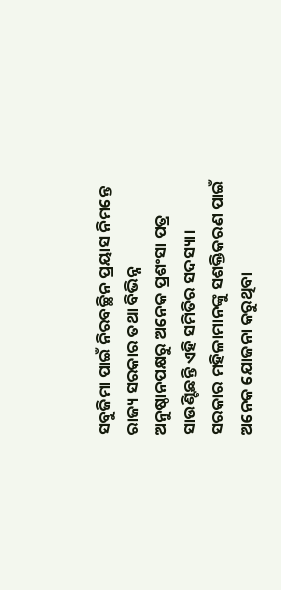ସବୁଜିମା ପାଇଁ ନିରବଚ୍ଛିନ ପ୍ରୟାସ ନିମନ୍ତେ ରାଜ୍ୟ ସରକାର ତଥା ବିଭିନ୍ନ ଅନୁଷ୍ଠାନପକ୍ଷରୁ ଅନେକ ପ୍ରଶଂସା ପତ୍ର ସାଉଣ୍ଟିଛନ୍ତି ଏହି ସମିତିର ସଦସ୍ୟା। ସରକାର ମହିଳାମାନଙ୍କୁ ସଶକ୍ତିକରଣ ପାଇଁ ଅନେକ ଯୋଜନା କରୁଥିବା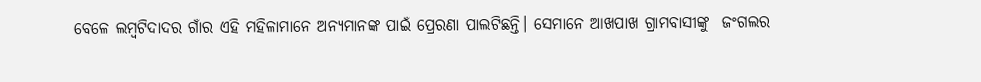ବେଳେ ଲମ୍ୱଟିଦାଦର ଗାଁର ଏହି ମହିଳାମାନେ ଅନ୍ୟମାନଙ୍କ ପାଇଁ ପ୍ରେରଣା ପାଲଟିଛନ୍ତି। ସେମାନେ ଆଖପାଖ ଗ୍ରାମବାସୀଙ୍କୁ  ଜଂଗଲର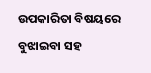ଉପକାରିତା ବିଷୟରେ ବୁଝାଇବା ସହ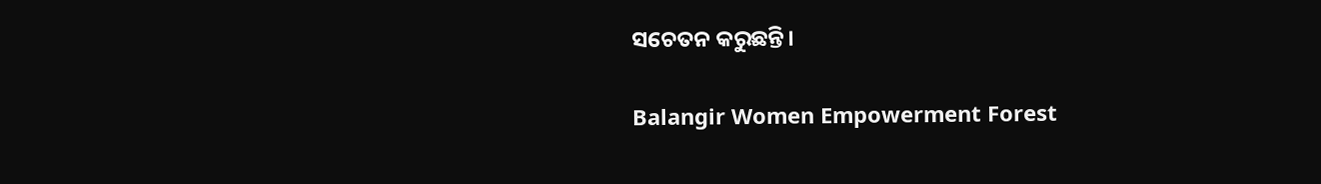ସଚେତନ କରୁଛନ୍ତି।

Balangir Women Empowerment Forest